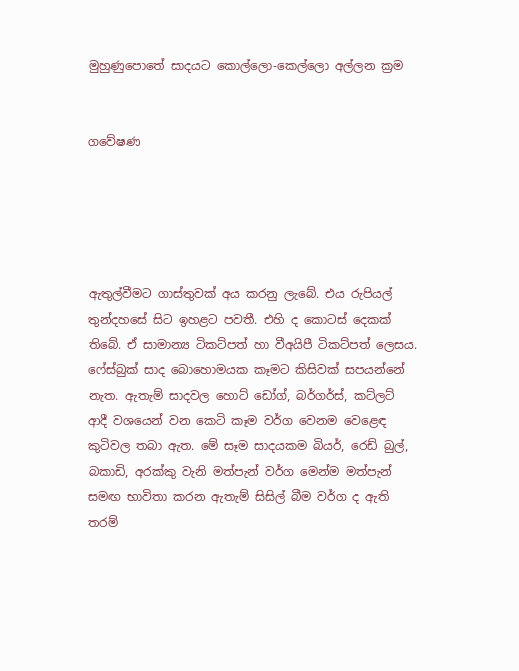මුහුණුපොතේ සාදයට කොල්ලො-කෙල්ලො අල්ලන ක්‍රම


ගවේෂණ





ඇතුල්වීමට ගාස්තුවක් අය කරනු ලැබේ. එය රුපියල් තුන්දහසේ සිට ඉහළට පවතී. එහි ද කොටස් දෙකක් තිබේ. ඒ සාමාන්‍ය ටිකට්පත් හා වීඅයිපී ටිකට්පත් ලෙසය. ෆේස්බුක් සාද බොහොමයක කෑමට කිසිවක් සපයන්නේ නැත. ඇතැම් සාදවල හොට් ඩෝග්, බර්ගර්ස්, කට්ලට් ආදී වශයෙන් වන කෙටි කෑම වර්ග වෙනම වෙළෙඳ කුටිවල තබා ඇත. මේ සෑම සාදයකම බියර්, රෙඩ් බුල්, බකාඩි, අරක්කු වැනි මත්පැන් වර්ග මෙන්ම මත්පැන් සමඟ භාවිතා කරන ඇතැම් සිසිල් බීම වර්ග ද ඇති තරම්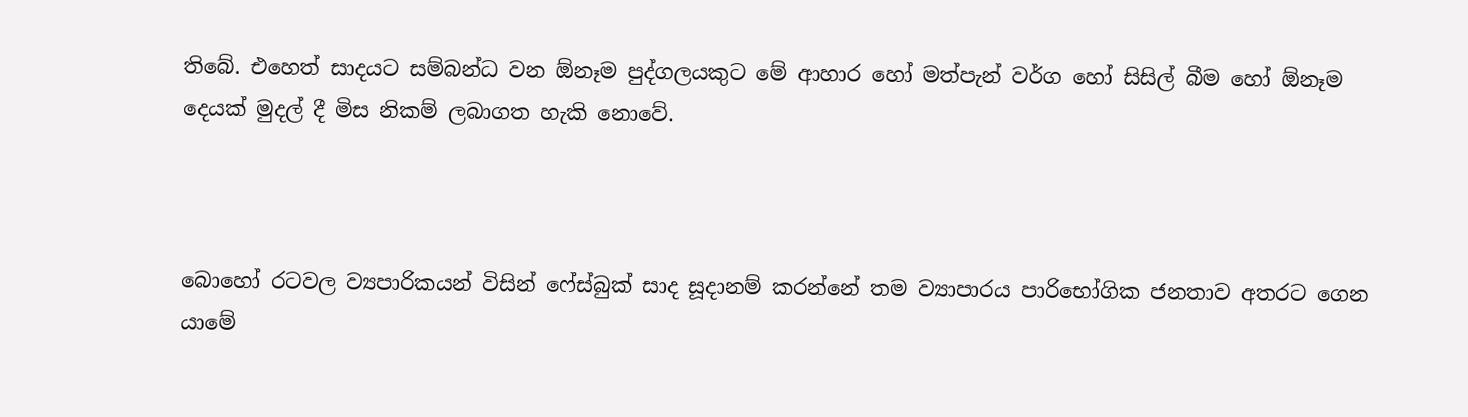තිබේ. එහෙත් සාදයට සම්බන්ධ වන ඕනෑම පුද්ගලයකුට මේ ආහාර හෝ මත්පැන් වර්ග හෝ සිසිල් බීම හෝ ඕනෑම දෙයක් මුදල් දී මිස නිකම් ලබාගත හැකි නොවේ.



බොහෝ රටවල ව්‍යපාරිකයන් විසින් ෆේස්බුක් සාද සූදානම් කරන්නේ තම ව්‍යාපාරය පාරිභෝගික ජනතාව අතරට ගෙන යාමේ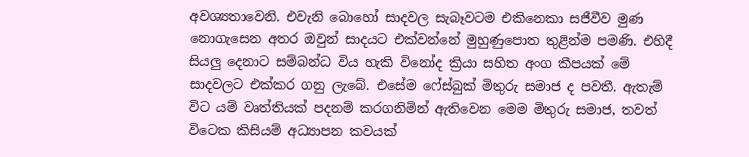අවශ්‍යතාවෙනි. එවැනි බොහෝ සාදවල සැබෑවටම එකිනෙකා සජීවීව මුණ නොගැසෙන අතර ඔවුන් සාදයට එක්වන්නේ මුහුණුපොත තුළින්ම පමණි. එහිදී සියලු දෙනාට සම්බන්ධ විය හැකි විනෝද ක්‍රියා සහිත අංග කීපයක් මේ සාදවලට එක්කර ගනු ලැබේ. එසේම ෆේස්බුක් මිතුරු සමාජ ද පවතී. ඇතැම් විට යම් වෘත්තියක් පදනම් කරගනිමින් ඇතිවෙන මෙම මිතුරු සමාජ, තවත් විටෙක කිසියම් අධ්‍යාපන කවයක්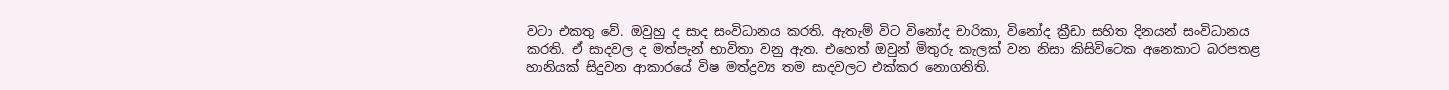වටා එකතු වේ. ඔවුහු ද සාද සංවිධානය කරති. ඇතැම් විට විනෝද චාරිකා, විනෝද ක්‍රීඩා සහිත දිනයන් සංවිධානය කරති. ඒ සාදවල ද මත්පැන් භාවිතා වනු ඇත. එහෙත් ඔවුන් මිතුරු කැලක් වන නිසා කිසිවිටෙක අනෙකාට බරපතළ හානියක් සිදුවන ආකාරයේ විෂ මත්ද්‍රව්‍ය තම සාදවලට එක්කර නොගනිති.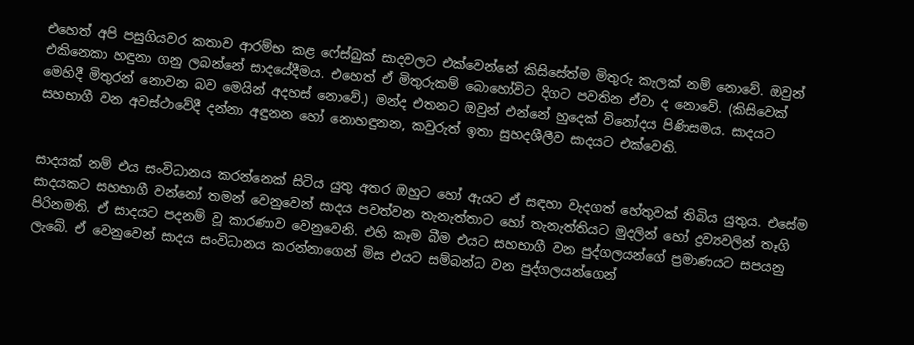එහෙත් අපි පසුගියවර කතාව ආරම්භ කළ ෆේස්බුක් සාදවලට එක්වෙන්නේ කිසිසේත්ම මිතුරු කැලක් නම් නොවේ. ඔවුන් එකිනෙකා හඳුනා ගනු ලබන්නේ සාදයේදීමය. එහෙත් ඒ මිතුරුකම් බොහෝවිට දිගට පවතින ඒවා ද නොවේ. (කිසිවෙක් මෙහිදී මිතුරන් නොවන බව මෙයින් අදහස් නොවේ.) මන්ද එතනට ඔවුන් එන්නේ හුදෙක් විනෝදය පිණිසමය. සාදයට සහභාගී වන අවස්ථාවේදී දන්නා අඳුනන හෝ නොහඳුනන, කවුරුත් ඉතා සුහදශීලීව සාදයට එක්වෙති.


සාදයක් නම් එය සංවිධානය කරන්නෙක් සිටිය යුතු අතර ඔහුට හෝ ඇයට ඒ සඳහා වැදගත් හේතුවක් තිබිය යුතුය. එසේම සාදයකට සහභාගී වන්නෝ තමන් වෙනුවෙන් සාදය පවත්වන තැනැත්තාට හෝ තැනැත්තියට මුදලින් හෝ ද්‍රව්‍යවලින් තෑගි පිරිනමති. ඒ සාදයට පදනම් වූ කාරණාව වෙනුවෙනි. එහි කෑම බීම එයට සහභාගී වන පුද්ගලයන්ගේ ප්‍රමාණයට සපයනු ලැබේ. ඒ වෙනුවෙන් සාදය සංවිධානය කරන්නාගෙන් මිස එයට සම්බන්ධ වන පුද්ගලයන්ගෙන්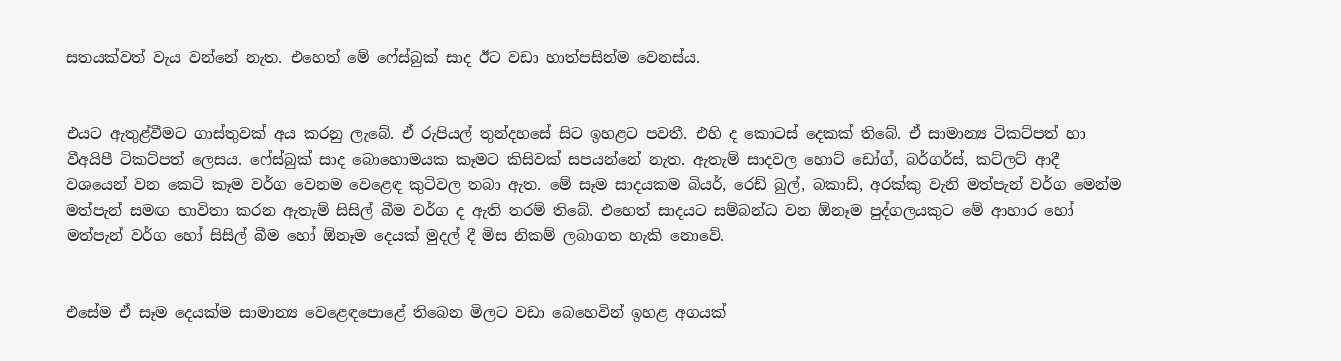සතයක්වත් වැය වන්නේ නැත. එහෙත් මේ ෆේස්බුක් සාද ඊට වඩා හාත්පසින්ම වෙනස්ය.


එයට ඇතුළ්වීමට ගාස්තුවක් අය කරනු ලැබේ. ඒ රුපියල් තුන්දහසේ සිට ඉහළට පවතී. එහි ද කොටස් දෙකක් තිබේ. ඒ සාමාන්‍ය ටිකට්පත් හා වීඅයිපී ටිකට්පත් ලෙසය. ෆේස්බුක් සාද බොහොමයක කෑමට කිසිවක් සපයන්නේ නැත. ඇතැම් සාදවල හොට් ඩෝග්, බර්ගර්ස්, කට්ලට් ආදී වශයෙන් වන කෙටි කෑම වර්ග වෙනම වෙළෙඳ කුටිවල තබා ඇත. මේ සෑම සාදයකම බියර්, රෙඩ් බුල්, බකාඩි, අරක්කු වැනි මත්පැන් වර්ග මෙන්ම මත්පැන් සමඟ භාවිතා කරන ඇතැම් සිසිල් බීම වර්ග ද ඇති තරම් තිබේ. එහෙත් සාදයට සම්බන්ධ වන ඕනෑම පුද්ගලයකුට මේ ආහාර හෝ මත්පැන් වර්ග හෝ සිසිල් බීම හෝ ඕනෑම දෙයක් මුදල් දී මිස නිකම් ලබාගත හැකි නොවේ.


එසේම ඒ සෑම දෙයක්ම සාමාන්‍ය වෙළෙඳපොළේ තිබෙන මිලට වඩා බෙහෙවින් ඉහළ අගයක්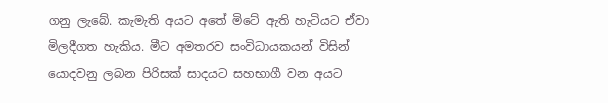ගනු ලැබේ. කැමැති අයට අතේ මිටේ ඇති හැටියට ඒවා මිලදීගත හැකිය. මීට අමතරව සංවිධායකයන් විසින් යොදවනු ලබන පිරිසක් සාදයට සහභාගී වන අයට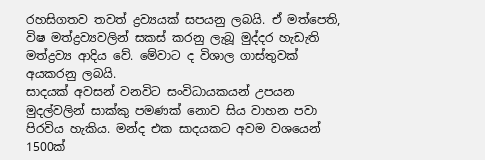රහසිගතව තවත් ද්‍රව්‍යයක් සපයනු ලබයි. ඒ මත්පෙති, විෂ මත්ද්‍රව්‍යවලින් සකස් කරනු ලැබූ මුද්දර හැඩැති මත්ද්‍රව්‍ය ආදිය වේ. මේවාට ද විශාල ගාස්තුවක් අයකරනු ලබයි.
සාදයක් අවසන් වනවිට සංවිධායකයන් උපයන මුදල්වලින් සාක්කු පමණක් නොව සිය වාහන පවා පිරවිය හැකිය. මන්ද එක සාදයකට අවම වශයෙන් 1500ක්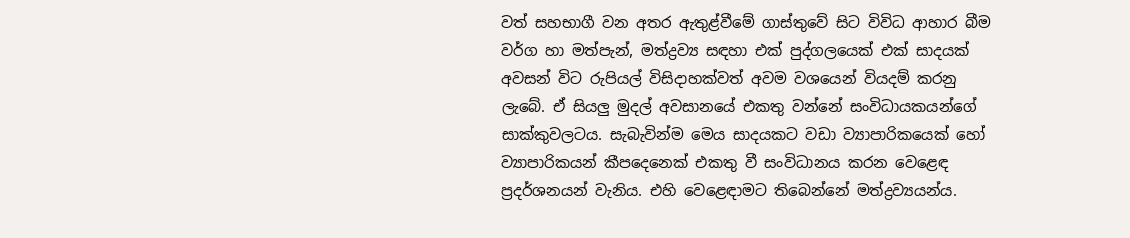වත් සහභාගී වන අතර ඇතුළ්වීමේ ගාස්තුවේ සිට විවිධ ආහාර බීම වර්ග හා මත්පැන්, මත්ද්‍රව්‍ය සඳහා එක් පුද්ගලයෙක් එක් සාදයක් අවසන් විට රුපියල් විසිදාහක්වත් අවම වශයෙන් වියදම් කරනු ලැබේ. ඒ සියලු මුදල් අවසානයේ එකතු වන්නේ සංවිධායකයන්ගේ සාක්කුවලටය. සැබැවින්ම මෙය සාදයකට වඩා ව්‍යාපාරිකයෙක් හෝ ව්‍යාපාරිකයන් කීපදෙනෙක් එකතු වී සංවිධානය කරන වෙළෙඳ ප්‍රදර්ශනයන් වැනිය. එහි වෙළෙඳාමට තිබෙන්නේ මත්ද්‍රව්‍යයන්ය.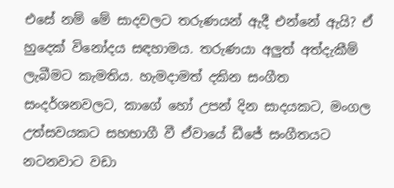එසේ නම් මේ සාදවලට තරුණයන් ඇදී එන්නේ ඇයි? ඒ හුදෙක් විනෝදය සඳහාමය. තරුණයා අලුත් අත්දැකීම් ලැබීමට කැමතිය. හැමදාමත් දකින සංගීත සංදර්ශනවලට, කාගේ හෝ උපන් දින සාදයකට, මංගල උත්සවයකට සහභාගී වී ඒවායේ ඩීජේ සංගීතයට නටනවාට වඩා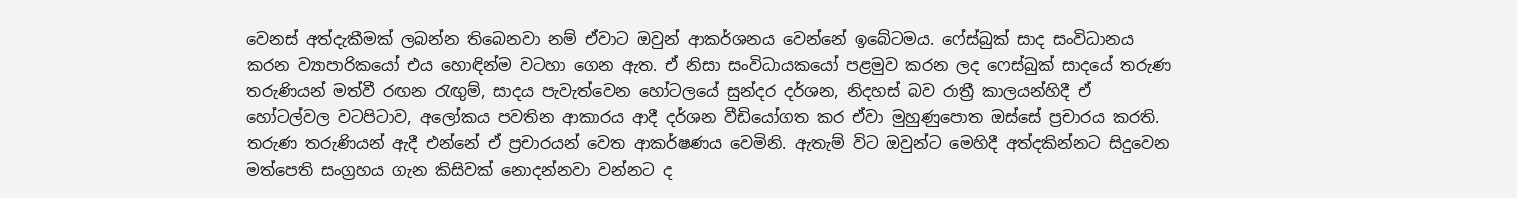වෙනස් අත්දැකීමක් ලබන්න තිබෙනවා නම් ඒවාට ඔවුන් ආකර්ශනය වෙන්නේ ඉබේටමය. ෆේස්බුක් සාද සංවිධානය කරන ව්‍යාපාරිකයෝ එය හොඳින්ම වටහා ගෙන ඇත. ඒ නිසා සංවිධායකයෝ පළමුව කරන ලද ෆෙස්බුක් සාදයේ තරුණ තරුණියන් මත්වී රඟන රැඟුම්, සාදය පැවැත්වෙන හෝටලයේ සුන්දර දර්ශන, නිදහස් බව රාත්‍රී කාලයන්හිදී ඒ හෝටල්වල වටපිටාව, අලෝකය පවතින ආකාරය ආදී දර්ශන වීඩියෝගත කර ඒවා මුහුණුපොත ඔස්සේ ප්‍රචාරය කරති. තරුණ තරුණියන් ඇදී එන්නේ ඒ ප්‍රචාරයන් වෙත ආකර්ෂණය වෙමිනි. ඇතැම් විට ඔවුන්ට මෙහිදී අත්දකින්නට සිදුවෙන මත්පෙති සංග්‍රහය ගැන කිසිවක් නොදන්නවා වන්නට ද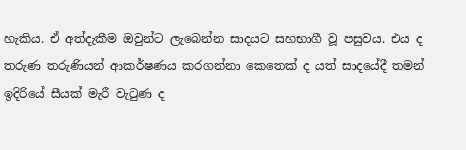හැකිය. ඒ අත්දැකීම ඔවුන්ට ලැබෙන්න සාදයට සහභාගී වූ පසුවය. එය ද තරුණ තරුණියන් ආකර්ෂණය කරගන්නා කෙතෙක් ද යත් සාදයේදී තමන් ඉදිරියේ සීයක් මැරී වැටුණ ද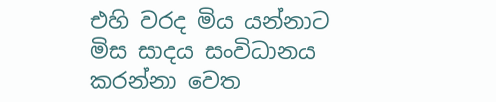එහි වරද මිය යන්නාට මිස සාදය සංවිධානය කරන්නා වෙත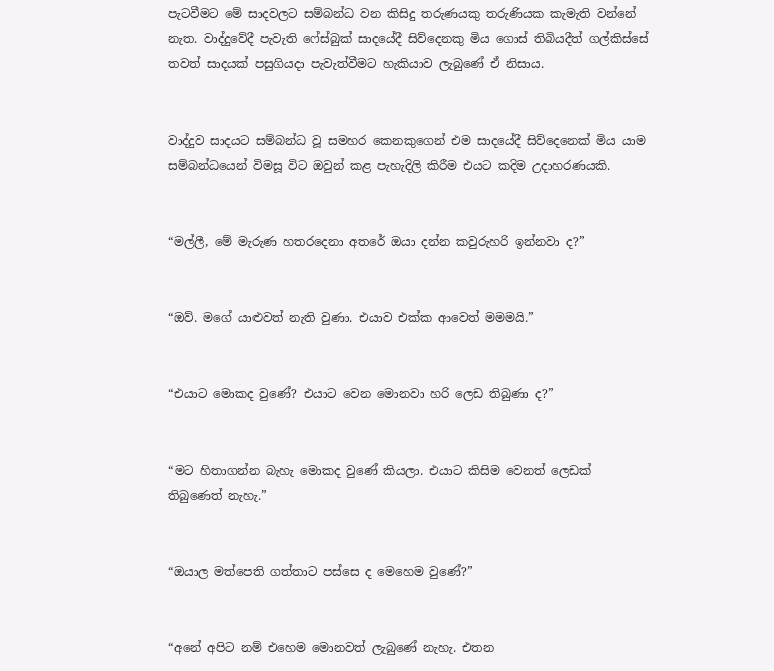පැටවීමට මේ සාදවලට සම්බන්ධ වන කිසිදු තරුණයකු තරුණියක කැමැති වන්නේ නැත. වාද්දුවේදී පැවැති ෆේස්බුක් සාදයේදී සිව්දෙනකු මිය ගොස් තිබියදීත් ගල්කිස්සේ තවත් සාදයක් පසුගියදා පැවැත්වීමට හැකියාව ලැබුණේ ඒ නිසාය.


වාද්දුව සාදයට සම්බන්ධ වූ සමහර කෙනකුගෙන් එම සාදයේදී සිව්දෙනෙක් මිය යාම සම්බන්ධයෙන් විමසූ විට ඔවුන් කළ පැහැදිලි කිරීම එයට කදිම උදාහරණයකි.


“මල්ලී, මේ මැරුණ හතරදෙනා අතරේ ඔයා දන්න කවුරුහරි ඉන්නවා ද?”


“ඔව්. මගේ යාළුවත් නැති වුණා. එයාව එක්ක ආවෙත් මමමයි.”


“එයාට මොකද වුණේ? එයාට වෙන මොනවා හරි ලෙඩ තිබුණා ද?”


“මට හිතාගන්න බැහැ මොකද වුණේ කියලා. එයාට කිසිම වෙනත් ලෙඩක් තිබුණෙත් නැහැ.”


“ඔයාල මත්පෙති ගත්තාට පස්සෙ ද මෙහෙම වුණේ?”


“අනේ අපිට නම් එහෙම මොනවත් ලැබුණේ නැහැ. එතන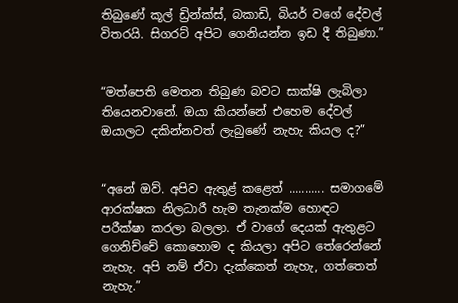තිබුණේ කූල් ඩ්‍රින්ක්ස්, බකාඩි, බියර් වගේ දේවල් විතරයි. සිගරට් අපිට ගෙනියන්න ඉඩ දී තිබුණා.”


“මත්පෙති මෙතන තිබුණ බවට සාක්ෂි ලැබිලා තියෙනවානේ. ඔයා කියන්නේ එහෙම දේවල් ඔයාලට දකින්නවත් ලැබුණේ නැහැ කියල ද?”


“අනේ ඔව්. අපිව ඇතුළ් කළෙත් ........... සමාගමේ ආරක්ෂක නිලධාරී හැම තැනක්ම හොඳට පරීක්ෂා කරලා බලලා. ඒ වාගේ දෙයක් ඇතුළට ගෙනිච්චේ කොහොම ද කියලා අපිට තේරෙන්නේ නැහැ. අපි නම් ඒවා දැක්කෙත් නැහැ, ගත්තෙත් නැහැ.”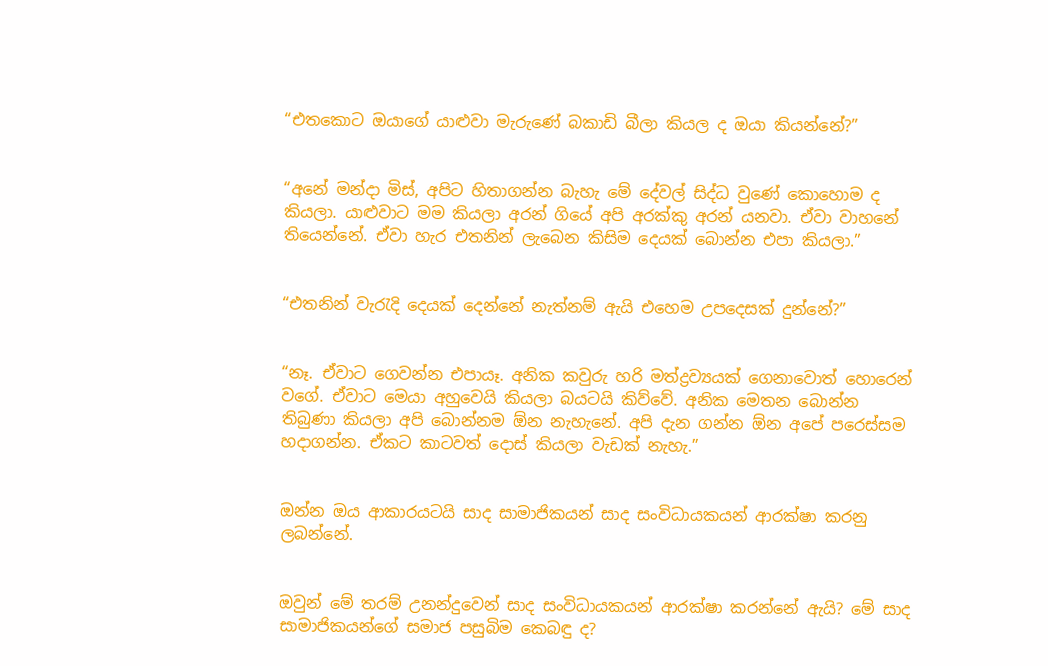“එතකොට ඔයාගේ යාළුවා මැරුණේ බකාඩි බීලා කියල ද ඔයා කියන්නේ?”


“අනේ මන්දා මිස්, අපිට හිතාගන්න බැහැ මේ දේවල් සිද්ධ වුණේ කොහොම ද කියලා. යාළුවාට මම කියලා අරන් ගියේ අපි අරක්කු අරන් යනවා. ඒවා වාහනේ තියෙන්නේ. ඒවා හැර එතනින් ලැබෙන කිසිම දෙයක් බොන්න එපා කියලා.”


“එතනින් වැරැදි දෙයක් දෙන්නේ නැත්නම් ඇයි එහෙම උපදෙසක් දුන්නේ?”


“නෑ. ඒවාට ගෙවන්න එපායෑ. අනික කවුරු හරි මත්ද්‍රව්‍යයක් ගෙනාවොත් හොරෙන් වගේ. ඒවාට මෙයා අහුවෙයි කියලා බයටයි කිව්වේ. අනික මෙතන බොන්න තිබුණා කියලා අපි බොන්නම ඕන නැහැනේ. අපි දැන ගන්න ඕන අපේ පරෙස්සම හදාගන්න. ඒකට කාටවත් දොස් කියලා වැඩක් නැහැ.”


ඔන්න ඔය ආකාරයටයි සාද සාමාජිකයන් සාද සංවිධායකයන් ආරක්ෂා කරනු ලබන්නේ.


ඔවුන් මේ තරම් උනන්දුවෙන් සාද සංවිධායකයන් ආරක්ෂා කරන්නේ ඇයි? මේ සාද සාමාජිකයන්ගේ සමාජ පසුබිම කෙබඳු ද?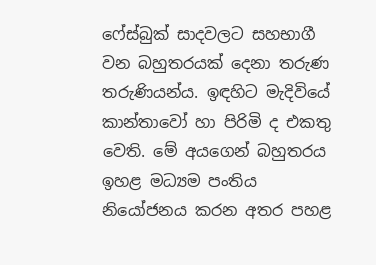ෆේස්බුක් සාදවලට සහභාගී වන බහුතරයක් දෙනා තරුණ තරුණියන්ය. ඉඳහිට මැදිවියේ කාන්තාවෝ හා පිරිමි ද එකතු වෙති. මේ අයගෙන් බහුතරය ඉහළ මධ්‍යම පංතිය නියෝජනය කරන අතර පහළ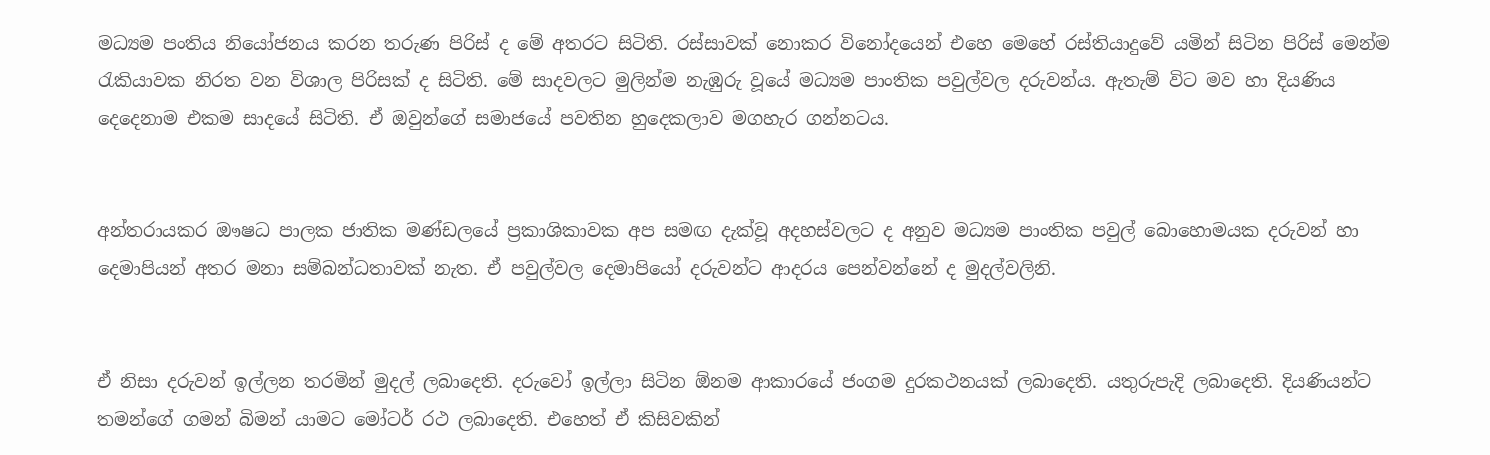මධ්‍යම පංතිය නියෝජනය කරන තරුණ පිරිස් ද මේ අතරට සිටිති. රස්සාවක් නොකර විනෝදයෙන් එහෙ මෙහේ රස්තියාදුවේ යමින් සිටින පිරිස් මෙන්ම රැකියාවක නිරත වන විශාල පිරිසක් ද සිටිති. මේ සාදවලට මුලින්ම නැඹුරු වූයේ මධ්‍යම පාංතික පවුල්වල දරුවන්ය. ඇතැම් විට මව හා දියණිය දෙදෙනාම එකම සාදයේ සිටිති. ඒ ඔවුන්ගේ සමාජයේ පවතින හුදෙකලාව මගහැර ගන්නටය.


අන්තරායකර ඖෂධ පාලක ජාතික මණ්ඩලයේ ප්‍රකාශිකාවක අප සමඟ දැක්වූ අදහස්වලට ද අනුව මධ්‍යම පාංතික පවුල් බොහොමයක දරුවන් හා දෙමාපියන් අතර මනා සම්බන්ධතාවක් නැත. ඒ පවුල්වල දෙමාපියෝ දරුවන්ට ආදරය පෙන්වන්නේ ද මුදල්වලිනි.


ඒ නිසා දරුවන් ඉල්ලන තරමින් මුදල් ලබාදෙති. දරුවෝ ඉල්ලා සිටින ඕනම ආකාරයේ ජංගම දුරකථනයක් ලබාදෙති. යතුරුපැදි ලබාදෙති. දියණියන්ට තමන්ගේ ගමන් බිමන් යාමට මෝටර් රථ ලබාදෙති. එහෙත් ඒ කිසිවකින්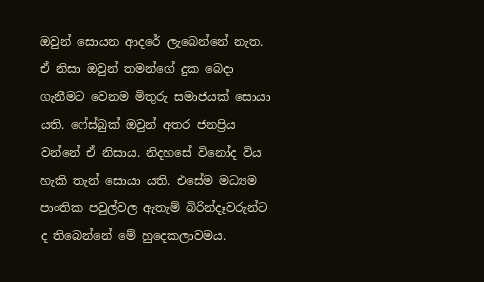ඔවුන් සොයන ආදරේ ලැබෙන්නේ නැත. ඒ නිසා ඔවුන් තමන්ගේ දුක බෙදා ගැනීමට වෙනම මිතුරු සමාජයක් සොයා යති. ෆේස්බුක් ඔවුන් අතර ජනප්‍රිය වන්නේ ඒ නිසාය. නිදහසේ විනෝද විය හැකි තැන් සොයා යති. එසේම මධ්‍යම පාංතික පවුල්වල ඇතැම් බිරින්දෑවරුන්ට ද තිබෙන්නේ මේ හුදෙකලාවමය.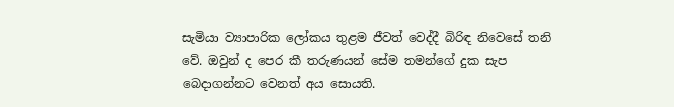සැමියා ව්‍යාපාරික ලෝකය තුළම ජීවත් වෙද්දී බිරිඳ නිවෙසේ තනි වේ. ඔවුන් ද පෙර කී තරුණයන් සේම තමන්ගේ දුක සැප බෙදාගන්නට වෙනත් අය සොයති.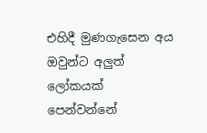එහිදී මුණගැසෙන අය ඔවුන්ට අලුත් ලෝකයක් පෙන්වන්නේ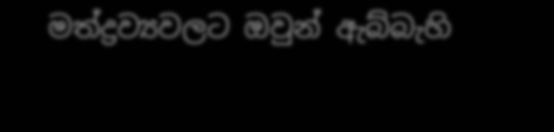මත්ද්‍රව්‍යවලට ඔවුන් ඇබ්බැහි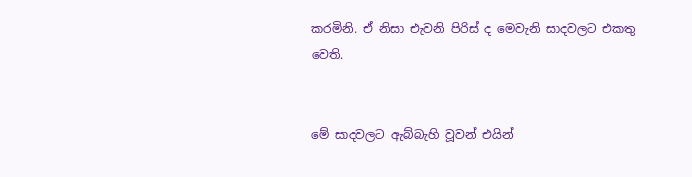කරමිනි. ඒ නිසා එැවනි පිරිස් ද මෙවැනි සාදවලට එකතු වෙති.


මේ සාදවලට ඇබ්බැහි වූවන් එයින්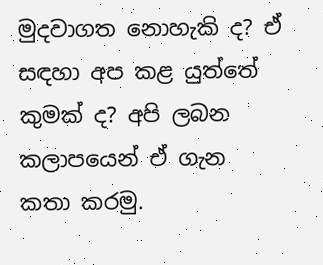මුදවාගත නොහැකි ද? ඒ සඳහා අප කළ යුත්තේ කුමක් ද? අපි ලබන කලාපයෙන් ඒ ගැන කතා කරමු.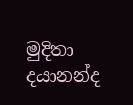මුදිතා දයානන්ද